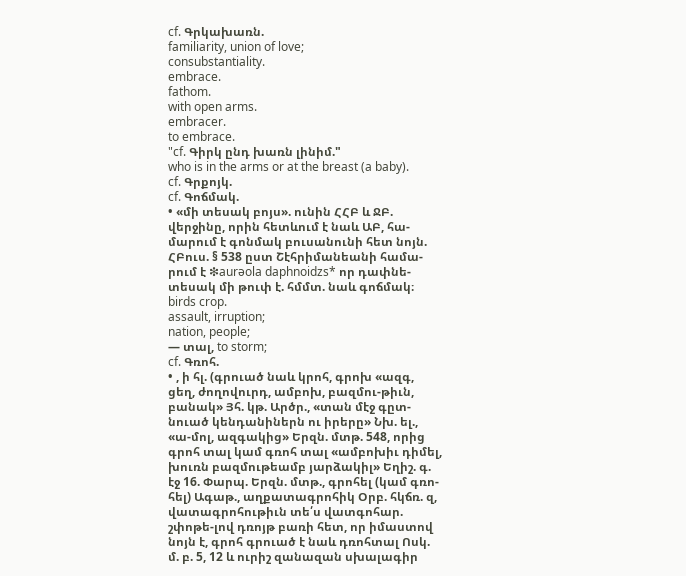cf. Գրկախառն.
familiarity, union of love;
consubstantiality.
embrace.
fathom.
with open arms.
embracer.
to embrace.
"cf. Գիրկ ընդ խառն լինիմ."
who is in the arms or at the breast (a baby).
cf. Գրքոյկ.
cf. Գոճմակ.
• «մի տեսակ բոյս». ունին ՀՀԲ և ՋԲ. վերջինը, որին հետևում է նաև ԱԲ, հա-մարում է գոնմակ բուսանունի հետ նոյն. ՀԲուս. § 538 ըստ Շէհրիմանեանի համա-րում է ❇aurəola daphnoidzs* որ դափնե-տեսակ մի թուփ է. հմմտ. նաև գոճմակ։
birds crop.
assault, irruption;
nation, people;
— տալ, to storm;
cf. Գռոհ.
• , ի հլ. (գրուած նաև կրոհ, գրոխ «ազգ, ցեղ, ժողովուրդ, ամբոխ, բազմու-թիւն, բանակ» Յհ. կթ. Արծր., «տան մէջ գըտ-նուած կենդանիներն ու իրերը» Նխ. ել., «ա-մոլ, ազգակից» Երզն. մտթ. 548, որից գրոհ տալ կամ գռոհ տալ «ամբոխիւ դիմել, խուռն բազմութեամբ յարձակիլ» Եղիշ. գ. էջ 16. Փարպ. Երզն. մտթ., գրոհել (կամ գռո-հել) Ագաթ., աղքատագրոհիկ Օրբ. հկճռ. զ, վատագրոհութիւն տե՛ս վատգոհար. շփոթե-լով դռոյթ բառի հետ, որ իմաստով նոյն է, գրոհ գրուած է նաև դռոհտալ Ոսկ. մ. բ. 5, 12 և ուրիշ զանազան սխալագիր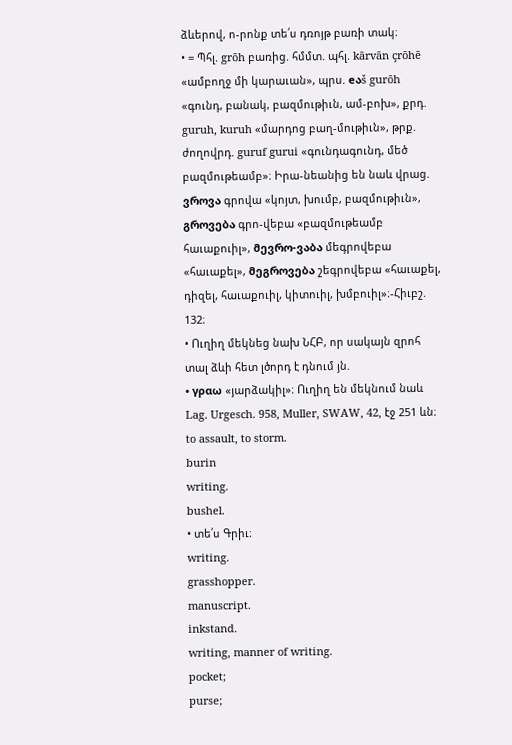ձևերով, ո-րոնք տե՛ս դռոյթ բառի տակ։
• = Պհլ. grōh բառից. հմմտ. պհլ. kārvān çrōhē «ամբողջ մի կարաւան», պրս. eაš gurōh «գունդ, բանակ, բազմութիւն, ամ-բոխ», քրդ. guruh, kuruh «մարդոց բաղ-մութիւն», թրք. ժողովրդ. guruf gurui «գունդագունդ, մեծ բազմութեամբ»։ Իրա-նեանից են նաև վրաց. ვროვა գրովա «կոյտ, խումբ, բազմութիւն», გროვება գրո-վեբա «բազմութեամբ հաւաքուիլ», მევრო-ვაბა մեգրովեբա «հաւաքել», მეგროვება շեգրովեբա «հաւաքել, դիզել, հաւաքուիլ, կիտուիլ, խմբուիլ»։-Հիւբշ. 132։
• Ուղիղ մեկնեց նախ ՆՀԲ, որ սակայն զրոհ տալ ձևի հետ լծորդ է դնում յն.
• γραω «յարձակիլ»։ Ուղիղ են մեկնում նաև Lag. Urgesch. 958, Muller, SWAW, 42, էջ 251 ևն։
to assault, to storm.
burin
writing.
bushel.
• տե՛ս Գրիւ։
writing.
grasshopper.
manuscript.
inkstand.
writing, manner of writing.
pocket;
purse;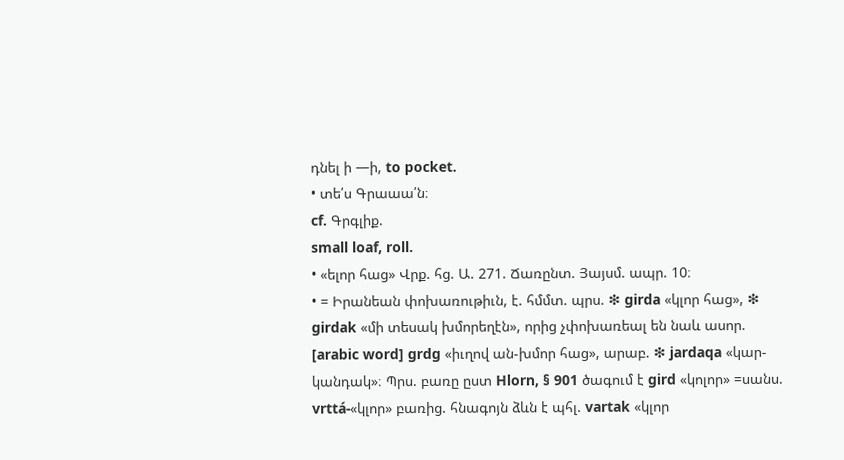դնել ի —ի, to pocket.
• տե՛ս Գրաաա՛ն։
cf. Գրգլիք.
small loaf, roll.
• «ելոր հաց» Վրք. հց. Ա. 271. Ճառընտ. Յայսմ. ապր. 10։
• = Իրանեան փոխառութիւն, է. հմմտ. պրս. ❇ girda «կլոր հաց», ❇ girdak «մի տեսակ խմորեղէն», որից չփոխառեալ են նաև ասոր. [arabic word] grdg «իւղով ան-խմոր հաց», արաբ. ❇ jardaqa «կար-կանդակ»։ Պրս. բառը ըստ Hlorn, § 901 ծագում է gird «կոլոր» =սանս. vrttá-«կլոր» բառից. հնագոյն ձևն է պհլ. vartak «կլոր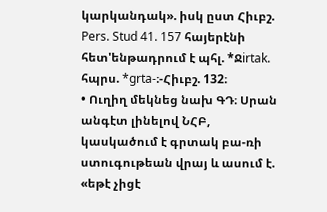կարկանդակ». իսկ ըստ Հիւբշ. Pers. Stud 41. 157 հայերէնի հետ'ենթադրում է պհլ. *Ջirtak. հպրս. *grta-։-Հիւբշ. 132։
• Ուղիղ մեկնեց նախ ԳԴ։ Սրան անգէտ լինելով ՆՀԲ, կասկածում է գրտակ բա-ռի ստուգութեան վրայ և ասում է. «եթէ չիցէ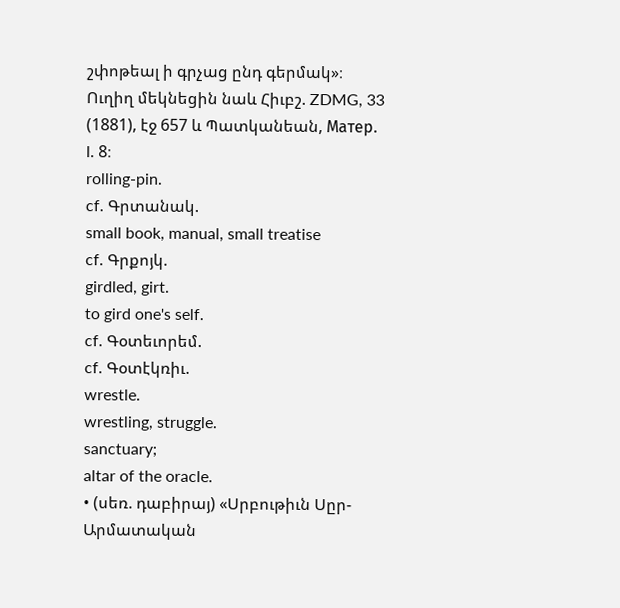շփոթեալ ի գրչաց ընդ գերմակ»։ Ուղիղ մեկնեցին նաև Հիւբշ. ZDMG, 33 (1881), էջ 657 և Պատկանեան, Maтep. l. 8։
rolling-pin.
cf. Գրտանակ.
small book, manual, small treatise
cf. Գրքոյկ.
girdled, girt.
to gird one's self.
cf. Գօտեւորեմ.
cf. Գօտէկռիւ.
wrestle.
wrestling, struggle.
sanctuary;
altar of the oracle.
• (սեռ. դաբիրայ) «Սրբութիւն Սըր-Արմատական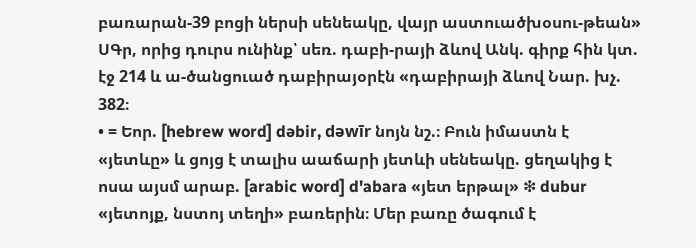բառարան-39 բոցի ներսի սենեակը, վայր աստուածխօսու-թեան» ՍԳր, որից դուրս ունինք՝ սեռ. դաբի-րայի ձևով Անկ. գիրք հին կտ. էջ 214 և ա-ծանցուած դաբիրայօրէն «դաբիրայի ձևով Նար. խչ. 382։
• = Եոր. [hebrew word] dəbir, dəwīr նոյն նշ.։ Բուն իմաստն է «յետևը» և ցոյց է տալիս աաճարի յետևի սենեակը. ցեղակից է ոսա այսմ արաբ. [arabic word] d'abara «յետ երթալ» ❇ dubur «յետոյք, նստոյ տեղի» բառերին։ Մեր բառը ծագում է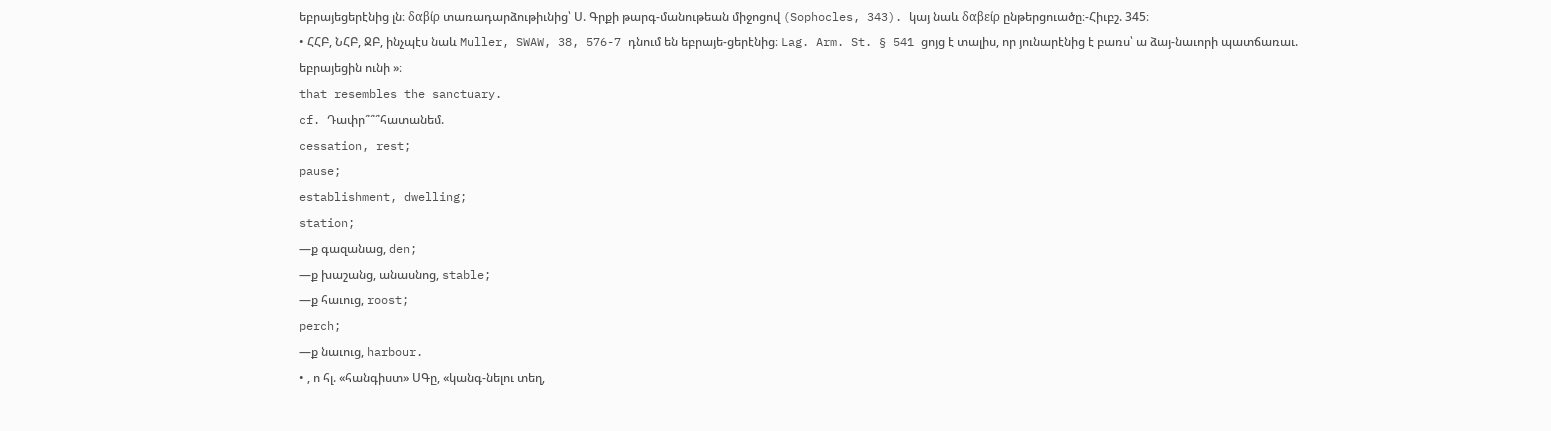եբրայեցերէնից լն։ δαβίρ տառադարձութիւնից՝ Ս. Գրքի թարգ-մանութեան միջոցով (Sophocles, 343). կայ նաև δαβείρ ընթերցուածը։-Հիւբշ. 345։
• ՀՀԲ, ՆՀԲ, ՋԲ, ինչպէս նաև Muller, SWAW, 38, 576-7 դնում են եբրայե-ցերէնից։ Lag. Arm. St. § 541 ցոյց է տալիս, որ յունարէնից է բառս՝ ա ձայ-նաւորի պատճառաւ. եբրայեցին ունի »։
that resembles the sanctuary.
cf. Դափր՞՞՞հատանեմ.
cessation, rest;
pause;
establishment, dwelling;
station;
—ք գազանաց, den;
—ք խաշանց, անասնոց, stable;
—ք հաւուց, roost;
perch;
—ք նաւուց, harbour.
• , ո հլ. «հանգիստ» ՍԳը, «կանգ-նելու տեղ,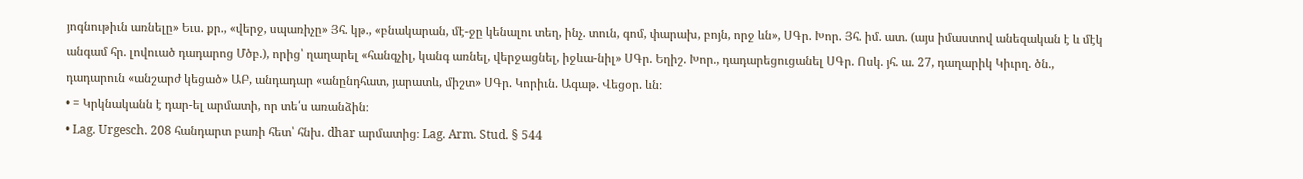յոգնութիւն առնելը» Եւս. քր., «վերջ, սպառիչը» Յհ. կթ., «բնակարան, մէ-ջը կենալու տեղ, ինչ. տուն, գոմ, փարախ, բոյն, որջ ևն», ՍԳր. Խոր. Յհ. իմ. ատ. (այս իմաստով անեզական է և մէկ անգամ հր. լովուած դադարոց Մծբ.), որից՝ ղաղարել «հանգչիլ, կանգ առնել, վերջացնել, իջևա-նիլ» ՍԳր. Եղիշ. Խոր., դադարեցուցանել ՍԳր. Ոսկ. յհ. ա. 27, դաղարիկ Կիւրղ. ծն., դադարուն «անշարժ կեցած» ԱԲ, անդադար «անընդհատ, յարատև, միշտ» ՍԳր. Կորիւն. Ագաթ. Վեցօր. ևն։
• = Կրկնականն է դար-ել արմատի, որ տե՛ս առանձին։
• Lag. Urgesch. 208 հանդարտ բառի հետ՝ հնխ. dhar արմատից։ Lag. Arm. Stud. § 544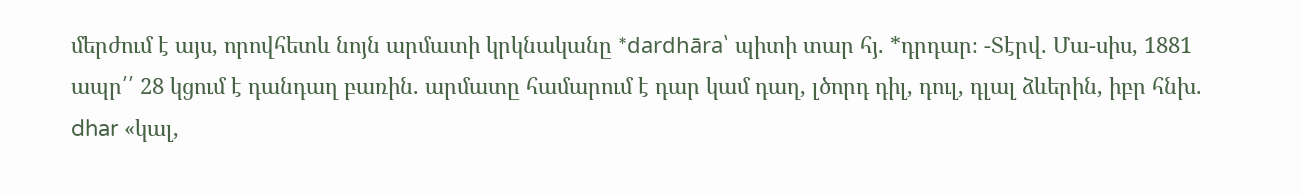մերժում է այս, որովհետև նոյն արմատի կրկնականը *dardhāra՝ պիտի տար հյ. *դրդար։ -Տէրվ. Մա-սիս, 1881 ապր՛՛ 28 կցում է դանդաղ բառին. արմատը համարում է դար կամ դաղ, լծորդ դիլ, դուլ, դլալ ձևերին, իբր հնխ. dhar «կալ,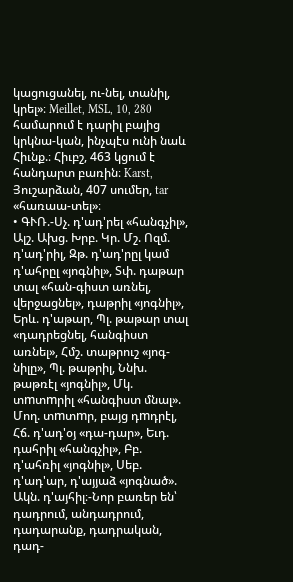կացուցանել, ու-նել, տանիլ, կրել»։ Meillet, MSL, 10, 280 համարում է դարիլ բայից կրկնա-կան, ինչպէս ունի նաև Հիւնք.։ Հիւբշ, 463 կցում է հանդարտ բառին։ Karst, Յուշարձան, 407 սումեր, tar «հառաա-տել»։
• ԳՒՌ.-Սչ. դ'ադ'րել «հանգչիլ», Ալշ. Ախց. Խրբ. Կր. Մշ. Ոզմ. դ'ադ'րիլ, Զթ. դ'ադ'րըլ կամ դ'ահրըլ «յոգնիլ», Տփ. դաթար տալ «հան-գիստ առնել, վերջացնել», դաթրիլ «յոգնիլ», Երև. դ'աթար, Պլ. թաթար տալ «դադրեցնել, հանգիստ առնել», Հմշ. տաթրուշ «յոգ-նիլը», Պլ. թաթրիլ, Ննխ. թաթռէլ «յոգնիլ», Մկ. տmտmրիլ «հանգիստ մնալ». Մող. տmտmր, բայց դmդրէլ, Հճ. դ'ադ'օյ «դա-դար», Եւդ. դահրիլ «հանգչիլ», Բբ. դ'ահռիլ «յոգնիլ», Սեբ. դ'ադ'ար, դ'այյաձ «յոգնած». Ակն. դ'այհիլ։-Նոր բառեր են՝ դադրում, անդադրում, դադարանք, դադրական, դադ-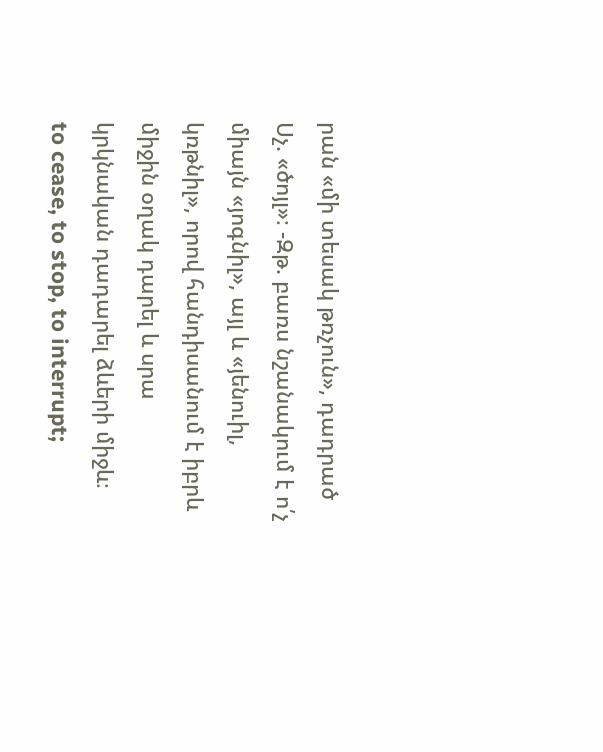րան «մի տեսակ թռչուն», դադրած Սչ. «ծոյլ»։ -Զթ. բառս նշանակում է ո՛չ միայն «յոգնիլ», այլ և «յենուիլ, կռթնիլ», որով հանդիսանում է իբրև միջին օղակ դարել և սրա կրկնական դադարել ձևերի միջև։
to cease, to stop, to interrupt;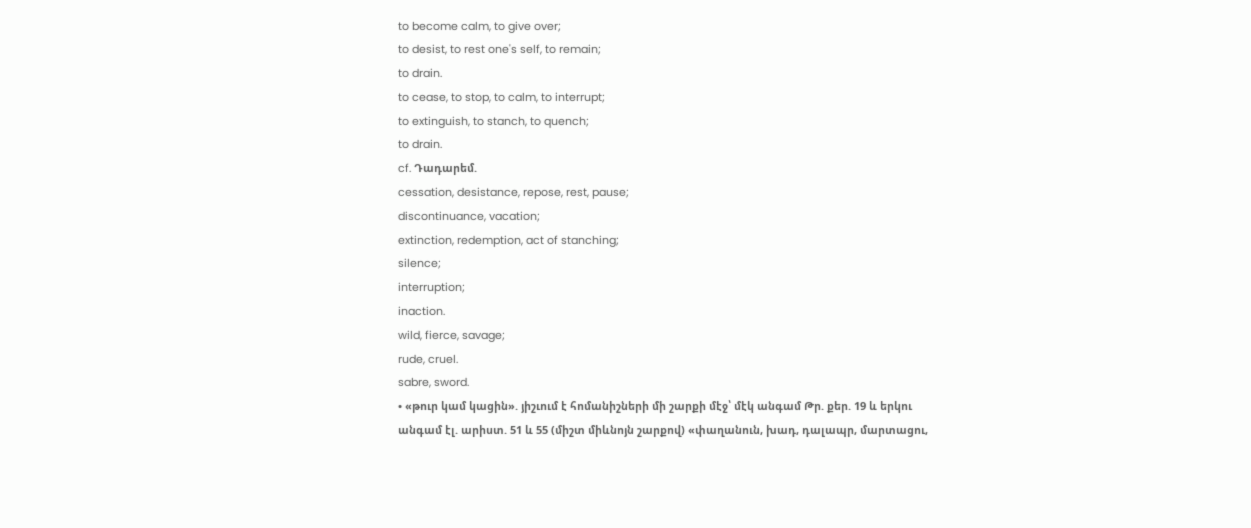to become calm, to give over;
to desist, to rest one's self, to remain;
to drain.
to cease, to stop, to calm, to interrupt;
to extinguish, to stanch, to quench;
to drain.
cf. Դադարեմ.
cessation, desistance, repose, rest, pause;
discontinuance, vacation;
extinction, redemption, act of stanching;
silence;
interruption;
inaction.
wild, fierce, savage;
rude, cruel.
sabre, sword.
• «թուր կամ կացին». յիշւում է հոմանիշների մի շարքի մէջ՝ մէկ անգամ Թր. քեր. 19 և երկու անգամ էլ. արիստ. 51 և 55 (միշտ միևնոյն շարքով) «փաղանուն, խադ, դալապր, մարտացու,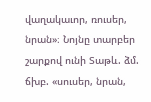վաղակաւոր, ռուսեր, նրան»։ Նոյնը տարբեր շարքով ունի Տաթև. ձմ. ճխբ. «սուսեր, նրան,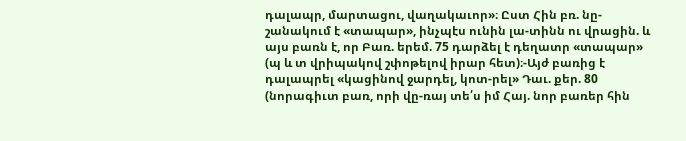դալապր, մարտացու, վաղակաւոր»։ Ըստ Հին բռ. նը-շանակում է «տապար», ինչպէս ունին լա-տինն ու վրացին. և այս բառն է, որ Բառ. երեմ. 75 դարձել է դեղատր «տապար» (պ և տ վրիպակով շփոթելով իրար հետ)։-Այժ բառից է դալապրել «կացինով ջարդել, կոտ-րել» Դաւ. քեր. 80 (նորագիւտ բառ, որի վը-ռայ տե՛ս իմ Հայ. նոր բառեր հին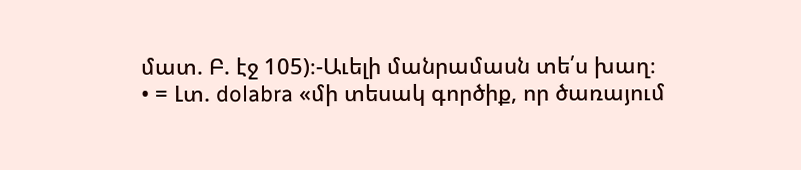մատ. Բ. էջ 105)։-Աւելի մանրամասն տե՛ս խաղ։
• = Լտ. dolabra «մի տեսակ գործիք, որ ծառայում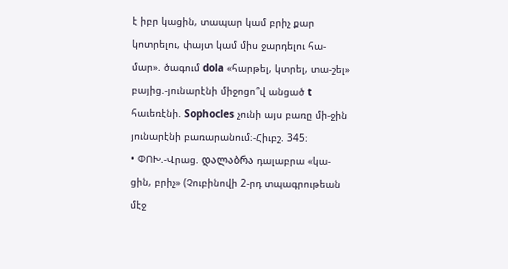է իբր կացին, տապար կամ բրիչ քար կոտրելու, փայտ կամ միս ջարդելու հա-մար». ծագում dola «հարթել, կտրել, տա-շել» բայից.-յունարէնի միջոցո՞վ անցած t հաւեռէնի. Sophocles չունի այս բառը մի-ջին յունարէնի բառարանում։-Հիւբշ. 345։
• ՓՈԽ.-Վրաց. დალაბრა դալաբրա «կա-ցին, բրիչ» (Չուբինովի 2-րդ տպագրութեան մէջ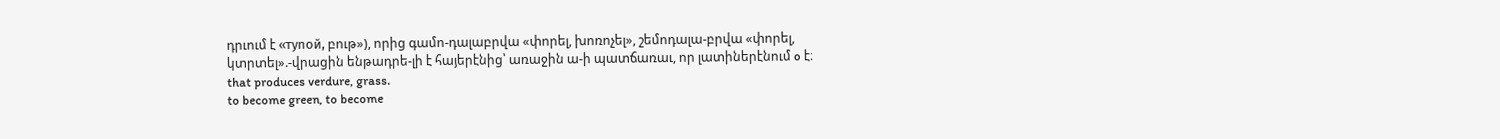դրւում է «туnoй, բութ»), որից գամո-դալաբրվա «փորել, խոռոչել», շեմոդալա-բրվա «փորել, կտրտել».-վրացին ենթադրե-լի է հայերէնից՝ առաջին ա-ի պատճառաւ, որ լատիներէնում o է։
that produces verdure, grass.
to become green, to become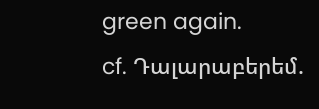green again.
cf. Դալարաբերեմ.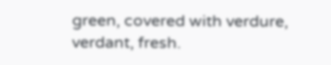green, covered with verdure, verdant, fresh.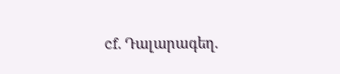cf. Դալարագեղ.